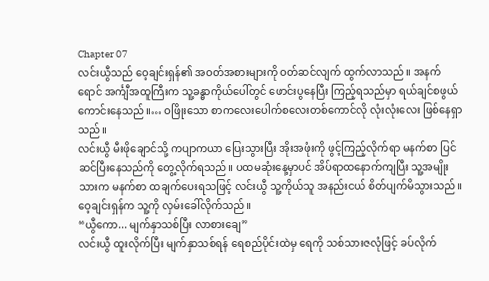Chapter 07
လင်းယွီသည် ဝေ့ချင်းရှန်၏ အဝတ်အစားများကို ဝတ်ဆင်လျက် ထွက်လာသည်။ အနက်ရောင် အင်္ကျီအထူကြီးက သူ့ခန္ဓာကိုယ်ပေါ်တွင် ဖောင်းပွနေပြီး ကြည့်ရသည်မှာ ရယ်ချင်စဖွယ် ကောင်းနေသည်။… ဝဖြိုးသော စာကလေးပေါက်စလေးတစ်ကောင်လို လုံးလုံးလေး ဖြစ်နေရှာသည်။
လင်းယွီ မီးဖိုချောင်သို့ ကပျာကယာ ပြေးသွားပြီး အိုးအဖုံးကို ဖွင့်ကြည့်လိုက်ရာ မနက်စာ ပြင်ဆင်ပြီးနေသည်ကို တွေ့လိုက်ရသည်။ ပထမဆုံးနေ့မှာပင် အိပ်ရာထနောက်ကျပြီး သူ့အမျိုးသားက မနက်စာ ထချက်ပေးရသဖြင့် လင်းယွီ သူ့ကိုယ်သူ အနည်းငယ် စိတ်ပျက်မိသွားသည်။
ဝေ့ချင်းရှန်က သူ့ကို လှမ်းခေါ်လိုက်သည်။
“ယွီကော... မျက်နှာသစ်ပြီး လာစားချေ”
လင်းယွီ ထူးလိုက်ပြီး မျက်နှာသစ်ရန် ရေစည်ပိုင်းထဲမှ ရေကို သစ်သားဇလုံဖြင့် ခပ်လိုက်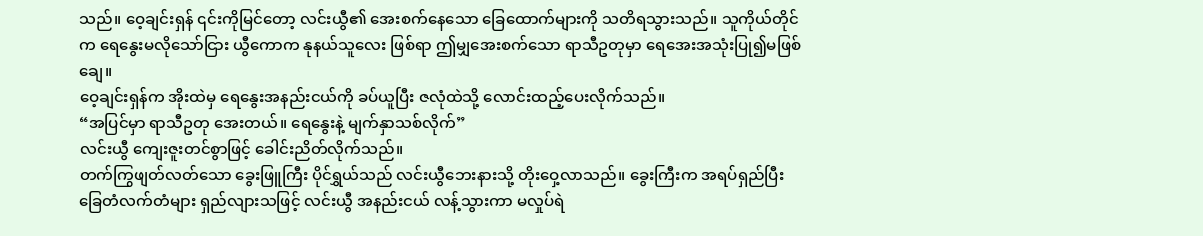သည်။ ဝေ့ချင်းရှန် ၎င်းကိုမြင်တော့ လင်းယွီ၏ အေးစက်နေသော ခြေထောက်များကို သတိရသွားသည်။ သူကိုယ်တိုင်က ရေနွေးမလိုသော်ငြား ယွီကောက နုနယ်သူလေး ဖြစ်ရာ ဤမျှအေးစက်သော ရာသီဥတုမှာ ရေအေးအသုံးပြု၍မဖြစ်ချေ။
ဝေ့ချင်းရှန်က အိုးထဲမှ ရေနွေးအနည်းငယ်ကို ခပ်ယူပြီး ဇလုံထဲသို့ လောင်းထည့်ပေးလိုက်သည်။
“အပြင်မှာ ရာသီဥတု အေးတယ်။ ရေနွေးနဲ့ မျက်နှာသစ်လိုက်”
လင်းယွီ ကျေးဇူးတင်စွာဖြင့် ခေါင်းညိတ်လိုက်သည်။
တက်ကြွဖျတ်လတ်သော ခွေးဖြူကြီး ပိုင်ရွှယ်သည် လင်းယွီဘေးနားသို့ တိုးဝှေ့လာသည်။ ခွေးကြီးက အရပ်ရှည်ပြီး ခြေတံလက်တံများ ရှည်လျားသဖြင့် လင်းယွီ အနည်းငယ် လန့်သွားကာ မလှုပ်ရဲ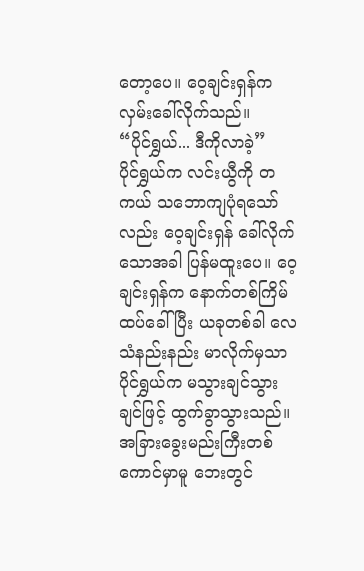တော့ပေ။ ဝေ့ချင်းရှန်က လှမ်းခေါ်လိုက်သည်။
“ပိုင်ရွှယ်... ဒီကိုလာခဲ့”
ပိုင်ရွှယ်က လင်းယွီကို တကယ် သဘောကျပုံရသော်လည်း ဝေ့ချင်းရှန် ခေါ်လိုက်သောအခါ ပြန်မထူးပေ။ ဝေ့ချင်းရှန်က နောက်တစ်ကြိမ် ထပ်ခေါ်ပြီး ယခုတစ်ခါ လေသံနည်းနည်း မာလိုက်မှသာ ပိုင်ရွှယ်က မသွားချင်သွားချင်ဖြင့် ထွက်ခွာသွားသည်။
အခြားခွေးမည်းကြီးတစ်ကောင်မှာမူ ဘေးတွင်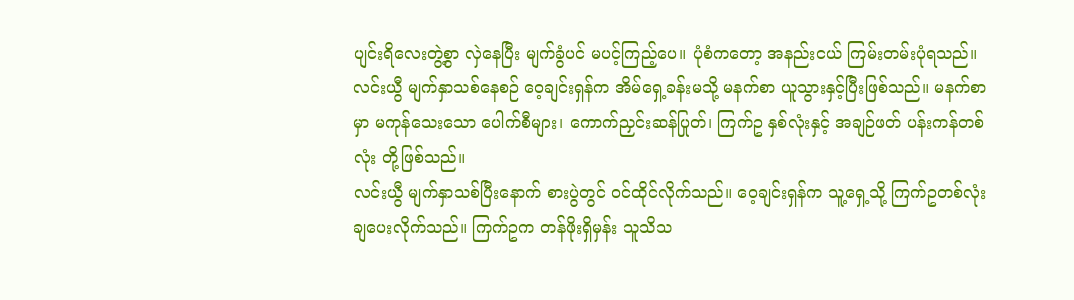ပျင်းရိလေးတွဲ့စွာ လှဲနေပြီး မျက်ခွံပင် မပင့်ကြည့်ပေ။ ပုံစံကတော့ အနည်းငယ် ကြမ်းတမ်းပုံရသည်။
လင်းယွီ မျက်နှာသစ်နေစဉ် ဝေ့ချင်းရှန်က အိမ်ရှေ့ခန်းမသို့ မနက်စာ ယူသွားနှင့်ပြီးဖြစ်သည်။ မနက်စာမှာ မကုန်သေးသော ပေါက်စီများ၊ ကောက်ညှင်းဆန်ပြုတ်၊ ကြက်ဥ နှစ်လုံးနှင့် အချဉ်ဖတ် ပန်းကန်တစ်လုံး တို့ဖြစ်သည်။
လင်းယွီ မျက်နှာသစ်ပြီးနောက် စားပွဲတွင် ဝင်ထိုင်လိုက်သည်။ ဝေ့ချင်းရှန်က သူ့ရှေ့သို့ ကြက်ဥတစ်လုံး ချပေးလိုက်သည်။ ကြက်ဥက တန်ဖိုးရှိမှန်း သူသိသ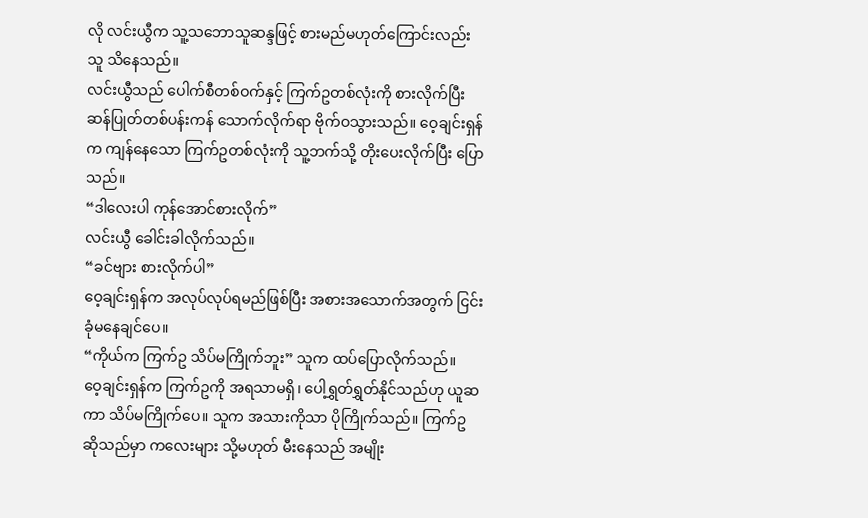လို လင်းယွီက သူ့သဘောသူဆန္ဒဖြင့် စားမည်မဟုတ်ကြောင်းလည်း သူ သိနေသည်။
လင်းယွီသည် ပေါက်စီတစ်ဝက်နှင့် ကြက်ဥတစ်လုံးကို စားလိုက်ပြီး ဆန်ပြုတ်တစ်ပန်းကန် သောက်လိုက်ရာ ဗိုက်ဝသွားသည်။ ဝေ့ချင်းရှန်က ကျန်နေသော ကြက်ဥတစ်လုံးကို သူ့ဘက်သို့ တိုးပေးလိုက်ပြီး ပြောသည်။
“ဒါလေးပါ ကုန်အောင်စားလိုက်”
လင်းယွီ ခေါင်းခါလိုက်သည်။
“ခင်ဗျား စားလိုက်ပါ”
ဝေ့ချင်းရှန်က အလုပ်လုပ်ရမည်ဖြစ်ပြီး အစားအသောက်အတွက် ငြင်းခုံမနေချင်ပေ။
“ကိုယ်က ကြက်ဥ သိပ်မကြိုက်ဘူး” သူက ထပ်ပြောလိုက်သည်။
ဝေ့ချင်းရှန်က ကြက်ဥကို အရသာမရှိ၊ ပေါ့ရွှတ်ရွှတ်နိုင်သည်ဟု ယူဆကာ သိပ်မကြိုက်ပေ။ သူက အသားကိုသာ ပိုကြိုက်သည်။ ကြက်ဥဆိုသည်မှာ ကလေးများ သို့မဟုတ် မီးနေသည် အမျိုး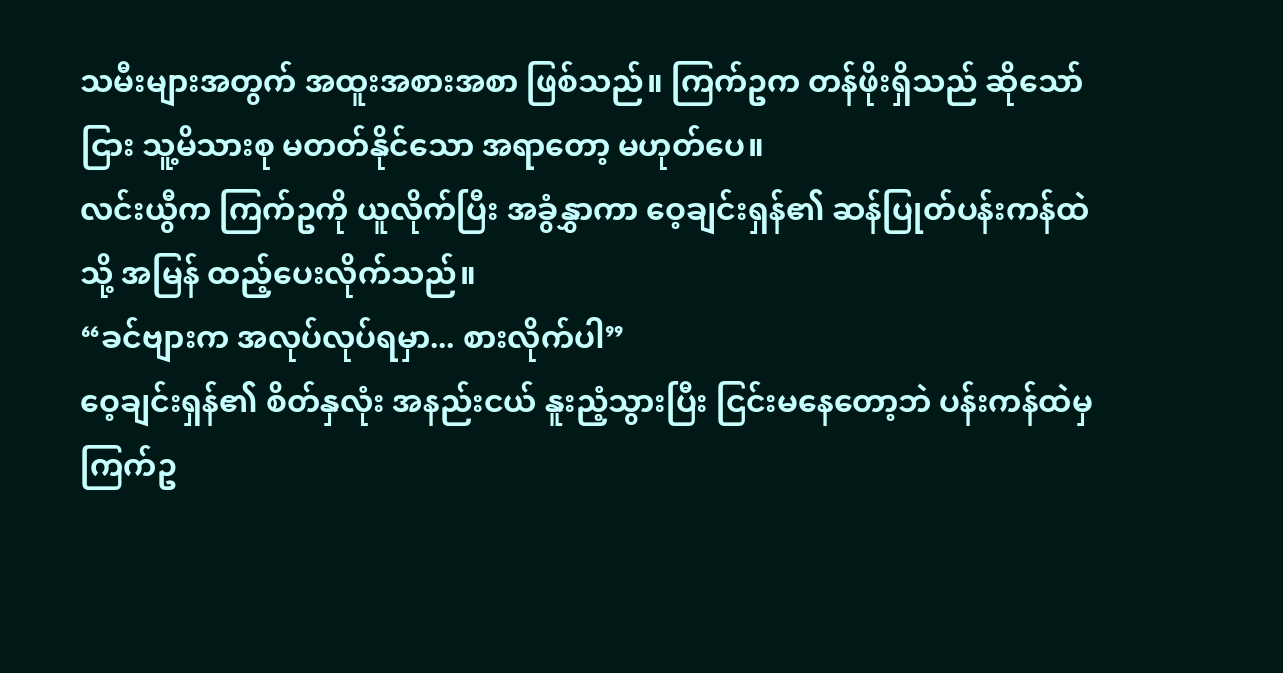သမီးများအတွက် အထူးအစားအစာ ဖြစ်သည်။ ကြက်ဥက တန်ဖိုးရှိသည် ဆိုသော်ငြား သူ့မိသားစု မတတ်နိုင်သော အရာတော့ မဟုတ်ပေ။
လင်းယွီက ကြက်ဥကို ယူလိုက်ပြီး အခွံနွှာကာ ဝေ့ချင်းရှန်၏ ဆန်ပြုတ်ပန်းကန်ထဲသို့ အမြန် ထည့်ပေးလိုက်သည်။
“ခင်ဗျားက အလုပ်လုပ်ရမှာ... စားလိုက်ပါ”
ဝေ့ချင်းရှန်၏ စိတ်နှလုံး အနည်းငယ် နူးညံ့သွားပြီး ငြင်းမနေတော့ဘဲ ပန်းကန်ထဲမှ ကြက်ဥ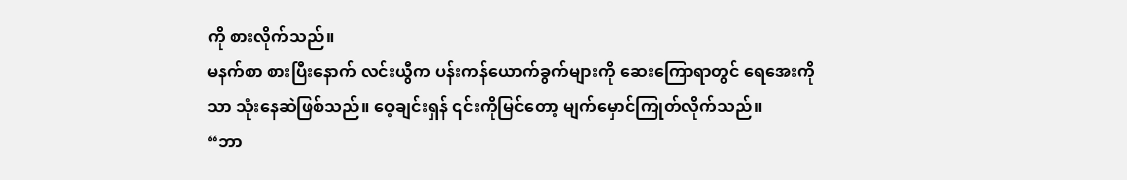ကို စားလိုက်သည်။
မနက်စာ စားပြီးနောက် လင်းယွီက ပန်းကန်ယောက်ခွက်များကို ဆေးကြောရာတွင် ရေအေးကိုသာ သုံးနေဆဲဖြစ်သည်။ ဝေ့ချင်းရှန် ၎င်းကိုမြင်တော့ မျက်မှောင်ကြုတ်လိုက်သည်။
“ဘာ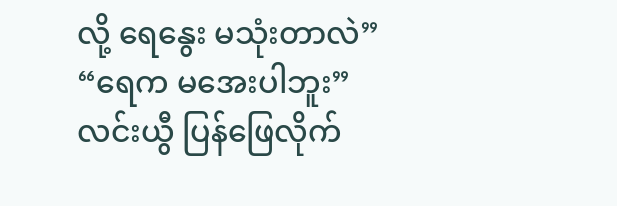လို့ ရေနွေး မသုံးတာလဲ”
“ရေက မအေးပါဘူး”
လင်းယွီ ပြန်ဖြေလိုက်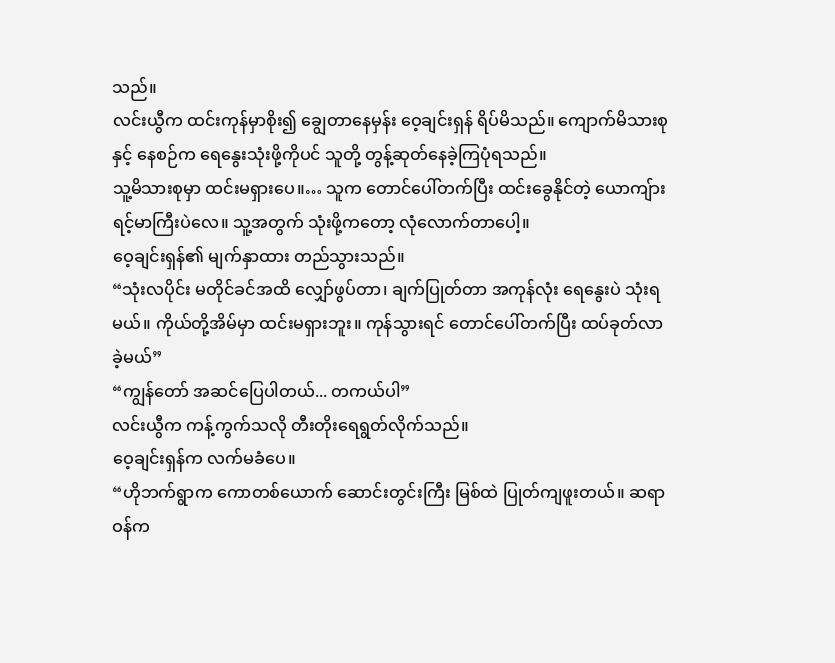သည်။
လင်းယွီက ထင်းကုန်မှာစိုး၍ ချွေတာနေမှန်း ဝေ့ချင်းရှန် ရိပ်မိသည်။ ကျောက်မိသားစုနှင့် နေစဉ်က ရေနွေးသုံးဖို့ကိုပင် သူတို့ တွန့်ဆုတ်နေခဲ့ကြပုံရသည်။
သူ့မိသားစုမှာ ထင်းမရှားပေ။… သူက တောင်ပေါ်တက်ပြီး ထင်းခွေနိုင်တဲ့ ယောကျ်ားရင့်မာကြီးပဲလေ။ သူ့အတွက် သုံးဖို့ကတော့ လုံလောက်တာပေါ့။
ဝေ့ချင်းရှန်၏ မျက်နှာထား တည်သွားသည်။
“သုံးလပိုင်း မတိုင်ခင်အထိ လျှော်ဖွပ်တာ၊ ချက်ပြုတ်တာ အကုန်လုံး ရေနွေးပဲ သုံးရမယ်။ ကိုယ်တို့အိမ်မှာ ထင်းမရှားဘူး။ ကုန်သွားရင် တောင်ပေါ်တက်ပြီး ထပ်ခုတ်လာခဲ့မယ်”
“ကျွန်တော် အဆင်ပြေပါတယ်... တကယ်ပါ”
လင်းယွီက ကန့်ကွက်သလို တီးတိုးရေရွတ်လိုက်သည်။
ဝေ့ချင်းရှန်က လက်မခံပေ။
“ဟိုဘက်ရွာက ကောတစ်ယောက် ဆောင်းတွင်းကြီး မြစ်ထဲ ပြုတ်ကျဖူးတယ်။ ဆရာဝန်က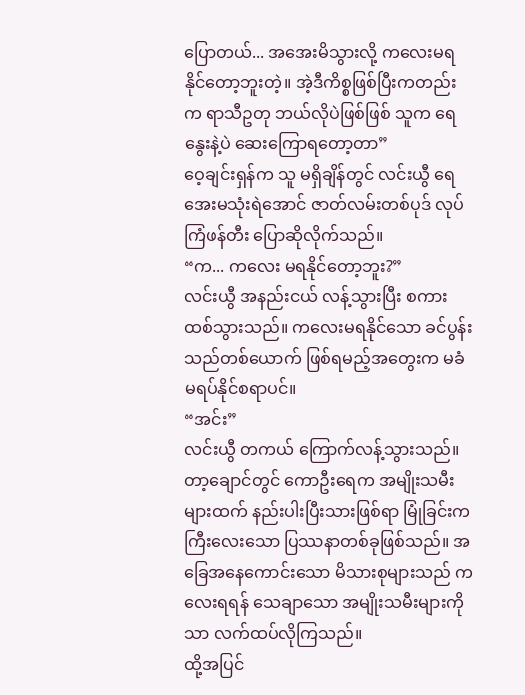ပြောတယ်... အအေးမိသွားလို့ ကလေးမရနိုင်တော့ဘူးတဲ့။ အဲ့ဒီကိစ္စဖြစ်ပြီးကတည်းက ရာသီဥတု ဘယ်လိုပဲဖြစ်ဖြစ် သူက ရေနွေးနဲ့ပဲ ဆေးကြောရတော့တာ”
ဝေ့ချင်းရှန်က သူ မရှိချိန်တွင် လင်းယွီ ရေအေးမသုံးရဲအောင် ဇာတ်လမ်းတစ်ပုဒ် လုပ်ကြံဖန်တီး ပြောဆိုလိုက်သည်။
“က... ကလေး မရနိုင်တော့ဘူး?”
လင်းယွီ အနည်းငယ် လန့်သွားပြီး စကားထစ်သွားသည်။ ကလေးမရနိုင်သော ခင်ပွန်းသည်တစ်ယောက် ဖြစ်ရမည့်အတွေးက မခံမရပ်နိုင်စရာပင်။
“အင်း”
လင်းယွီ တကယ် ကြောက်လန့်သွားသည်။ တာ့ချောင်တွင် ကောဦးရေက အမျိုးသမီးများထက် နည်းပါးပြီးသားဖြစ်ရာ မြုံခြင်းက ကြီးလေးသော ပြဿနာတစ်ခုဖြစ်သည်။ အခြေအနေကောင်းသော မိသားစုများသည် ကလေးရရန် သေချာသော အမျိုးသမီးများကိုသာ လက်ထပ်လိုကြသည်။
ထို့အပြင်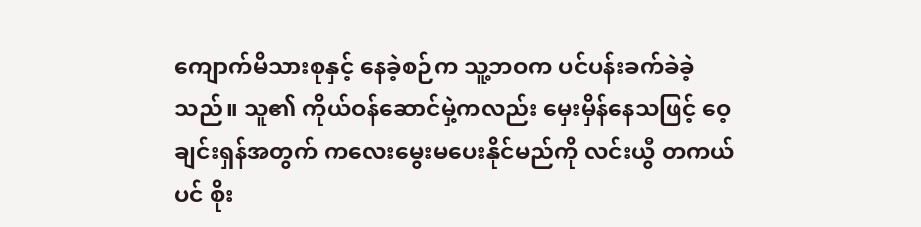ကျောက်မိသားစုနှင့် နေခဲ့စဉ်က သူ့ဘဝက ပင်ပန်းခက်ခဲခဲ့သည်။ သူ၏ ကိုယ်ဝန်ဆောင်မှဲ့ကလည်း မှေးမှိန်နေသဖြင့် ဝေ့ချင်းရှန်အတွက် ကလေးမွေးမပေးနိုင်မည်ကို လင်းယွီ တကယ်ပင် စိုး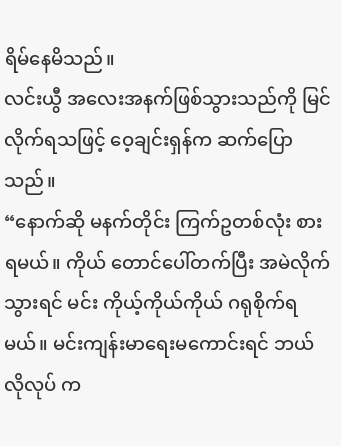ရိမ်နေမိသည်။
လင်းယွီ အလေးအနက်ဖြစ်သွားသည်ကို မြင်လိုက်ရသဖြင့် ဝေ့ချင်းရှန်က ဆက်ပြောသည်။
“နောက်ဆို မနက်တိုင်း ကြက်ဥတစ်လုံး စားရမယ်။ ကိုယ် တောင်ပေါ်တက်ပြီး အမဲလိုက်သွားရင် မင်း ကိုယ့်ကိုယ်ကိုယ် ဂရုစိုက်ရမယ်။ မင်းကျန်းမာရေးမကောင်းရင် ဘယ်လိုလုပ် က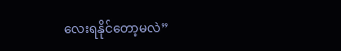လေးရနိုင်တော့မလဲ”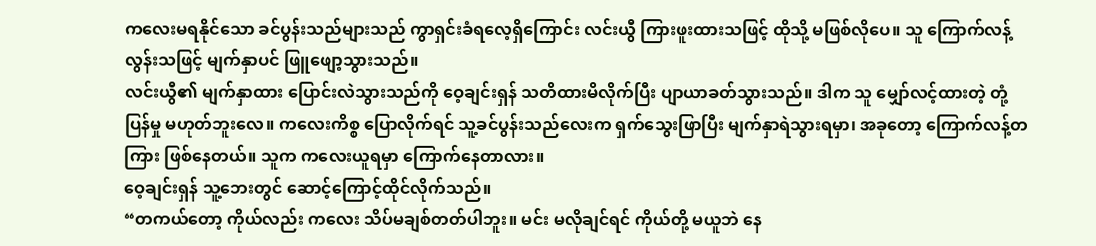ကလေးမရနိုင်သော ခင်ပွန်းသည်များသည် ကွာရှင်းခံရလေ့ရှိကြောင်း လင်းယွီ ကြားဖူးထားသဖြင့် ထိုသို့ မဖြစ်လိုပေ။ သူ ကြောက်လန့်လွန်းသဖြင့် မျက်နှာပင် ဖြူဖျော့သွားသည်။
လင်းယွီ၏ မျက်နှာထား ပြောင်းလဲသွားသည်ကို ဝေ့ချင်းရှန် သတိထားမိလိုက်ပြီး ပျာယာခတ်သွားသည်။ ဒါက သူ မျှော်လင့်ထားတဲ့ တုံ့ပြန်မှု မဟုတ်ဘူးလေ။ ကလေးကိစ္စ ပြောလိုက်ရင် သူ့ခင်ပွန်းသည်လေးက ရှက်သွေးဖြာပြီး မျက်နှာရဲသွားရမှာ၊ အခုတော့ ကြောက်လန့်တကြား ဖြစ်နေတယ်။ သူက ကလေးယူရမှာ ကြောက်နေတာလား။
ဝေ့ချင်းရှန် သူ့ဘေးတွင် ဆောင့်ကြောင့်ထိုင်လိုက်သည်။
“တကယ်တော့ ကိုယ်လည်း ကလေး သိပ်မချစ်တတ်ပါဘူး။ မင်း မလိုချင်ရင် ကိုယ်တို့ မယူဘဲ နေ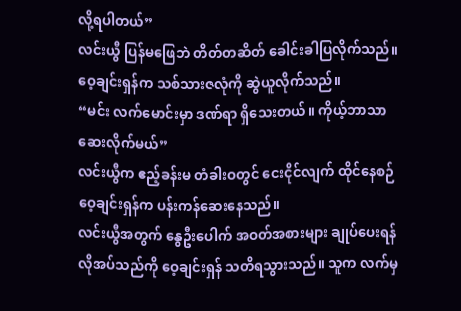လို့ရပါတယ်”
လင်းယွီ ပြန်မဖြေဘဲ တိတ်တဆိတ် ခေါင်းခါပြလိုက်သည်။ ဝေ့ချင်းရှန်က သစ်သားဇလုံကို ဆွဲယူလိုက်သည်။
“မင်း လက်မောင်းမှာ ဒဏ်ရာ ရှိသေးတယ်။ ကိုယ့်ဘာသာ ဆေးလိုက်မယ်”
လင်းယွီက ဧည့်ခန်းမ တံခါးဝတွင် ငေးငိုင်လျက် ထိုင်နေစဉ် ဝေ့ချင်းရှန်က ပန်းကန်ဆေးနေသည်။
လင်းယွီအတွက် နွေဦးပေါက် အဝတ်အစားများ ချုပ်ပေးရန် လိုအပ်သည်ကို ဝေ့ချင်းရှန် သတိရသွားသည်။ သူက လက်မှ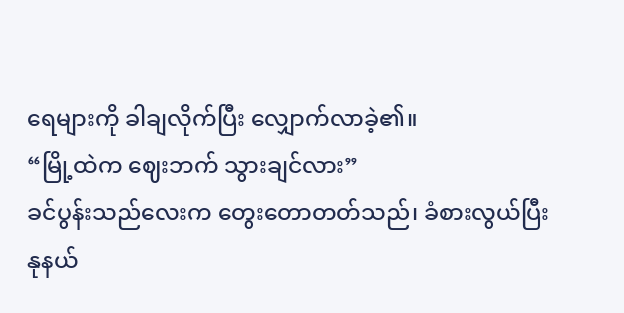ရေများကို ခါချလိုက်ပြီး လျှောက်လာခဲ့၏။
“မြို့ထဲက ဈေးဘက် သွားချင်လား”
ခင်ပွန်းသည်လေးက တွေးတောတတ်သည်၊ ခံစားလွယ်ပြီး နုနယ်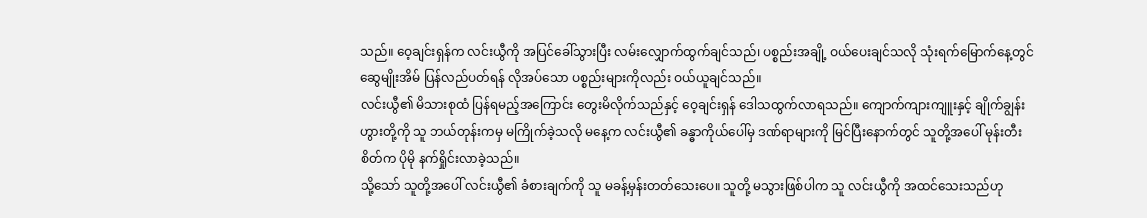သည်။ ဝေ့ချင်းရှန်က လင်းယွီကို အပြင်ခေါ်သွားပြီး လမ်းလျှောက်ထွက်ချင်သည်၊ ပစ္စည်းအချို့ ဝယ်ပေးချင်သလို သုံးရက်မြောက်နေ့တွင် ဆွေမျိုးအိမ် ပြန်လည်ပတ်ရန် လိုအပ်သော ပစ္စည်းများကိုလည်း ဝယ်ယူချင်သည်။
လင်းယွီ၏ မိသားစုထံ ပြန်ရမည့်အကြောင်း တွေးမိလိုက်သည်နှင့် ဝေ့ချင်းရှန် ဒေါသထွက်လာရသည်။ ကျောက်ကျားကျူးနှင့် ချိုက်ချွန်းဟွားတို့ကို သူ ဘယ်တုန်းကမှ မကြိုက်ခဲ့သလို မနေ့က လင်းယွီ၏ ခန္ဓာကိုယ်ပေါ်မှ ဒဏ်ရာများကို မြင်ပြီးနောက်တွင် သူတို့အပေါ် မုန်းတီးစိတ်က ပိုမို နက်ရှိုင်းလာခဲ့သည်။
သို့သော် သူတို့အပေါ် လင်းယွီ၏ ခံစားချက်ကို သူ မခန့်မှန်းတတ်သေးပေ။ သူတို့ မသွားဖြစ်ပါက သူ လင်းယွီကို အထင်သေးသည်ဟု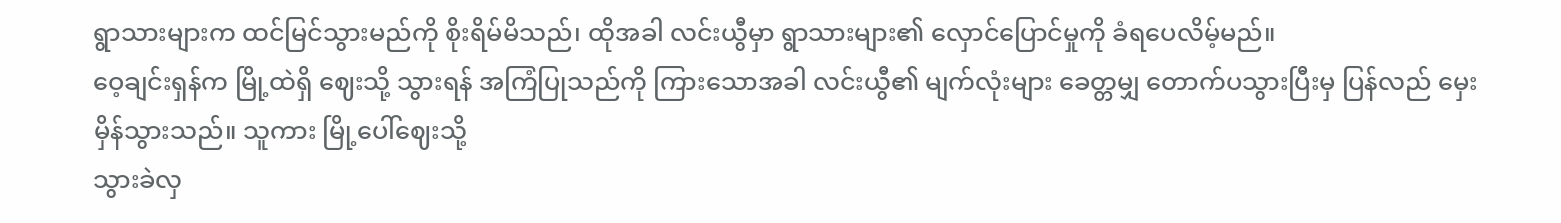ရွာသားများက ထင်မြင်သွားမည်ကို စိုးရိမ်မိသည်၊ ထိုအခါ လင်းယွီမှာ ရွာသားများ၏ လှောင်ပြောင်မှုကို ခံရပေလိမ့်မည်။
ဝေ့ချင်းရှန်က မြို့ထဲရှိ ဈေးသို့ သွားရန် အကြံပြုသည်ကို ကြားသောအခါ လင်းယွီ၏ မျက်လုံးများ ခေတ္တမျှ တောက်ပသွားပြီးမှ ပြန်လည် မှေးမှိန်သွားသည်။ သူကား မြို့ပေါ်ဈေးသို့
သွားခဲလှ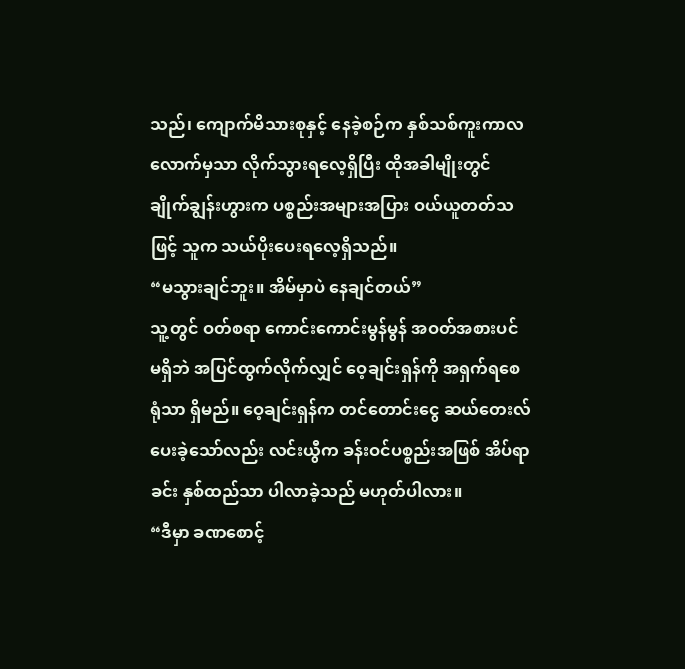သည်၊ ကျောက်မိသားစုနှင့် နေခဲ့စဉ်က နှစ်သစ်ကူးကာလလောက်မှသာ လိုက်သွားရလေ့ရှိပြီး ထိုအခါမျိုးတွင် ချိုက်ချွန်းဟွားက ပစ္စည်းအများအပြား ဝယ်ယူတတ်သဖြင့် သူက သယ်ပိုးပေးရလေ့ရှိသည်။
“မသွားချင်ဘူး။ အိမ်မှာပဲ နေချင်တယ်”
သူ့တွင် ဝတ်စရာ ကောင်းကောင်းမွန်မွန် အဝတ်အစားပင် မရှိဘဲ အပြင်ထွက်လိုက်လျှင် ဝေ့ချင်းရှန်ကို အရှက်ရစေရုံသာ ရှိမည်။ ဝေ့ချင်းရှန်က တင်တောင်းငွေ ဆယ်တေးလ် ပေးခဲ့သော်လည်း လင်းယွီက ခန်းဝင်ပစ္စည်းအဖြစ် အိပ်ရာခင်း နှစ်ထည်သာ ပါလာခဲ့သည် မဟုတ်ပါလား။
“ဒီမှာ ခဏစောင့်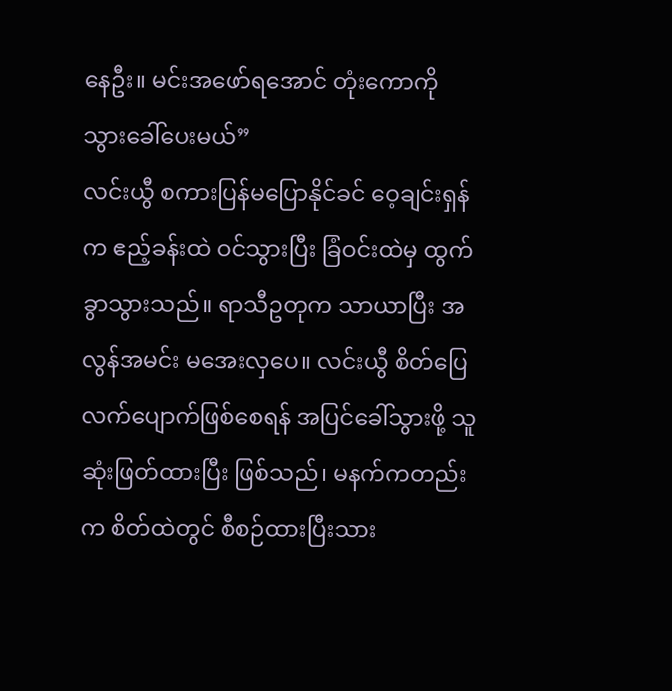နေဦး။ မင်းအဖော်ရအောင် တုံးကောကို သွားခေါ်ပေးမယ်”
လင်းယွီ စကားပြန်မပြောနိုင်ခင် ဝေ့ချင်းရှန်က ဧည့်ခန်းထဲ ဝင်သွားပြီး ခြံဝင်းထဲမှ ထွက်ခွာသွားသည်။ ရာသီဥတုက သာယာပြီး အလွန်အမင်း မအေးလှပေ။ လင်းယွီ စိတ်ပြေလက်ပျောက်ဖြစ်စေရန် အပြင်ခေါ်သွားဖို့ သူ ဆုံးဖြတ်ထားပြီး ဖြစ်သည်၊ မနက်ကတည်းက စိတ်ထဲတွင် စီစဉ်ထားပြီးသား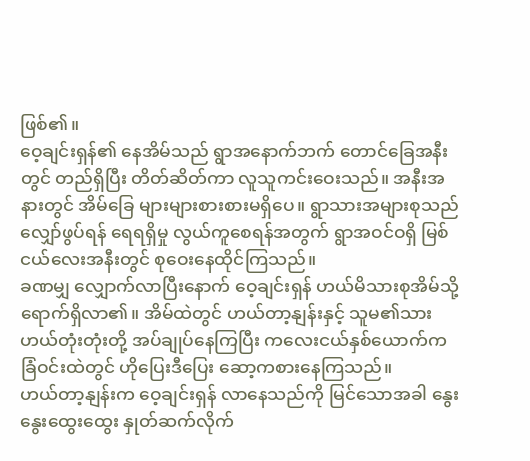ဖြစ်၏။
ဝေ့ချင်းရှန်၏ နေအိမ်သည် ရွာအနောက်ဘက် တောင်ခြေအနီးတွင် တည်ရှိပြီး တိတ်ဆိတ်ကာ လူသူကင်းဝေးသည်။ အနီးအနားတွင် အိမ်ခြေ များများစားစားမရှိပေ။ ရွာသားအများစုသည် လျှော်ဖွပ်ရန် ရေရရှိမှု လွယ်ကူစေရန်အတွက် ရွာအဝင်ဝရှိ မြစ်ငယ်လေးအနီးတွင် စုဝေးနေထိုင်ကြသည်။
ခဏမျှ လျှောက်လာပြီးနောက် ဝေ့ချင်းရှန် ဟယ်မိသားစုအိမ်သို့ ရောက်ရှိလာ၏။ အိမ်ထဲတွင် ဟယ်တာ့နျန်းနှင့် သူမ၏သား ဟယ်တုံးတုံးတို့ အပ်ချုပ်နေကြပြီး ကလေးငယ်နှစ်ယောက်က ခြံဝင်းထဲတွင် ဟိုပြေးဒီပြေး ဆော့ကစားနေကြသည်။
ဟယ်တာ့နျန်းက ဝေ့ချင်းရှန် လာနေသည်ကို မြင်သောအခါ နွေးနွေးထွေးထွေး နှုတ်ဆက်လိုက်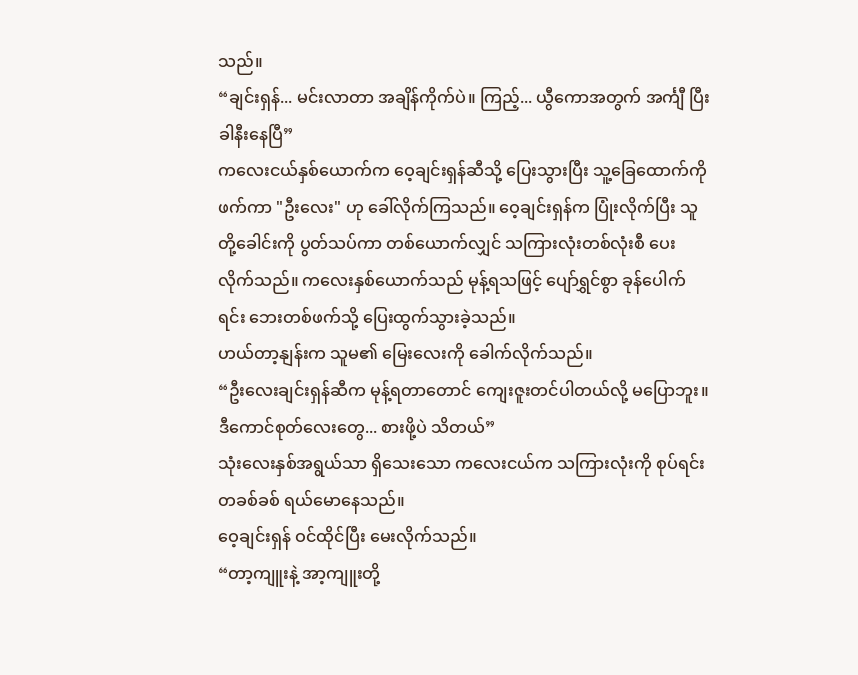သည်။
“ချင်းရှန်... မင်းလာတာ အချိန်ကိုက်ပဲ။ ကြည့်... ယွီကောအတွက် အင်္ကျီ ပြီးခါနီးနေပြီ”
ကလေးငယ်နှစ်ယောက်က ဝေ့ချင်းရှန်ဆီသို့ ပြေးသွားပြီး သူ့ခြေထောက်ကို ဖက်ကာ "ဦးလေး" ဟု ခေါ်လိုက်ကြသည်။ ဝေ့ချင်းရှန်က ပြုံးလိုက်ပြီး သူတို့ခေါင်းကို ပွတ်သပ်ကာ တစ်ယောက်လျှင် သကြားလုံးတစ်လုံးစီ ပေးလိုက်သည်။ ကလေးနှစ်ယောက်သည် မုန့်ရသဖြင့် ပျော်ရွှင်စွာ ခုန်ပေါက်ရင်း ဘေးတစ်ဖက်သို့ ပြေးထွက်သွားခဲ့သည်။
ဟယ်တာ့နျန်းက သူမ၏ မြေးလေးကို ခေါက်လိုက်သည်။
“ဦးလေးချင်းရှန်ဆီက မုန့်ရတာတောင် ကျေးဇူးတင်ပါတယ်လို့ မပြောဘူး။ ဒီကောင်စုတ်လေးတွေ... စားဖို့ပဲ သိတယ်”
သုံးလေးနှစ်အရွယ်သာ ရှိသေးသော ကလေးငယ်က သကြားလုံးကို စုပ်ရင်း တခစ်ခစ် ရယ်မောနေသည်။
ဝေ့ချင်းရှန် ဝင်ထိုင်ပြီး မေးလိုက်သည်။
“တာ့ကျူးနဲ့ အာ့ကျူးတို့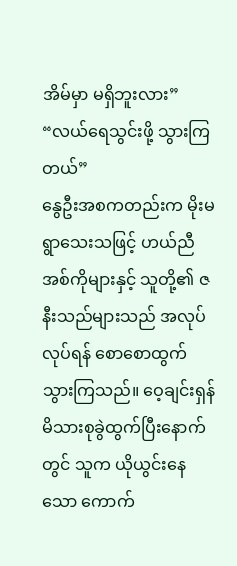အိမ်မှာ မရှိဘူးလား”
“လယ်ရေသွင်းဖို့ သွားကြတယ်”
နွေဦးအစကတည်းက မိုးမရွာသေးသဖြင့် ဟယ်ညီအစ်ကိုများနှင့် သူတို့၏ ဇနီးသည်များသည် အလုပ်လုပ်ရန် စောစောထွက်သွားကြသည်။ ဝေ့ချင်းရှန် မိသားစုခွဲထွက်ပြီးနောက်တွင် သူက ယိုယွင်းနေသော ကောက်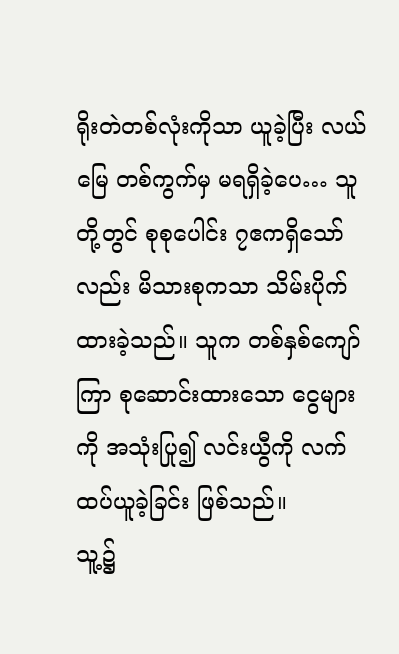ရိုးတဲတစ်လုံးကိုသာ ယူခဲ့ပြီး လယ်မြေ တစ်ကွက်မှ မရရှိခဲ့ပေ… သူတို့တွင် စုစုပေါင်း ၇ဧကရှိသော်လည်း မိသားစုကသာ သိမ်းပိုက်ထားခဲ့သည်။ သူက တစ်နှစ်ကျော်ကြာ စုဆောင်းထားသော ငွေများကို အသုံးပြု၍ လင်းယွီကို လက်ထပ်ယူခဲ့ခြင်း ဖြစ်သည်။
သူ့၌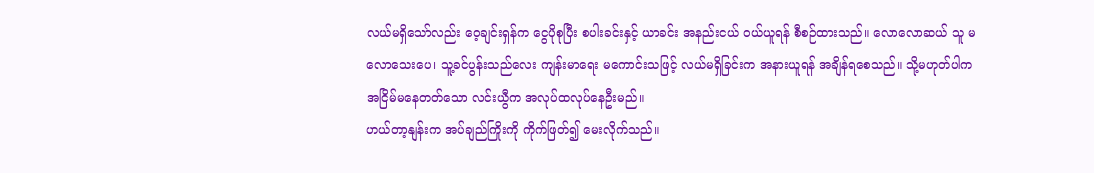လယ်မရှိသော်လည်း ဝေ့ချင်းရှန်က ငွေပိုစုပြီး စပါးခင်းနှင့် ယာခင်း အနည်းငယ် ဝယ်ယူရန် စီစဉ်ထားသည်။ လောလောဆယ် သူ မလောသေးပေ၊ သူ့ခင်ပွန်းသည်လေး ကျန်းမာရေး မကောင်းသဖြင့် လယ်မရှိခြင်းက အနားယူရန် အချိန်ရစေသည်။ သို့မဟုတ်ပါက အငြိမ်မနေတတ်သော လင်းယွီက အလုပ်ထလုပ်နေဦးမည်။
ဟယ်တာ့နျန်းက အပ်ချည်ကြိုးကို ကိုက်ဖြတ်၍ မေးလိုက်သည်။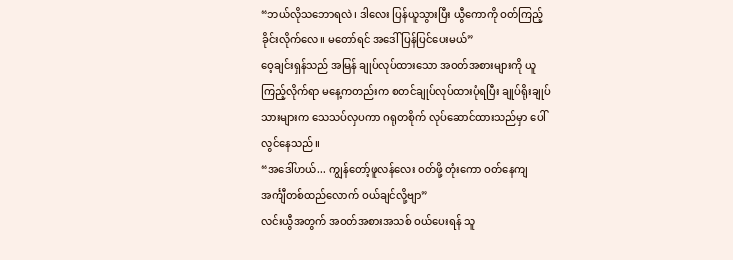“ဘယ်လိုသဘောရလဲ၊ ဒါလေး ပြန်ယူသွားပြီး ယွီကောကို ဝတ်ကြည့်ခိုင်းလိုက်လေ။ မတော်ရင် အဒေါ် ပြန်ပြင်ပေးမယ်”
ဝေ့ချင်းရှန်သည် အမြန် ချုပ်လုပ်ထားသော အဝတ်အစားများကို ယူကြည့်လိုက်ရာ မနေ့ကတည်းက စတင်ချုပ်လုပ်ထားပုံရပြီး ချုပ်ရိုးချုပ်သားများက သေသပ်လှပကာ ဂရုတစိုက် လုပ်ဆောင်ထားသည်မှာ ပေါ်လွင်နေသည်။
“အဒေါ်ဟယ်... ကျွန်တော့်ဖူလန်လေး ဝတ်ဖို့ တုံးကော ဝတ်နေကျ အင်္ကျီတစ်ထည်လောက် ဝယ်ချင်လို့ဗျာ”
လင်းယွီအတွက် အဝတ်အစားအသစ် ဝယ်ပေးရန် သူ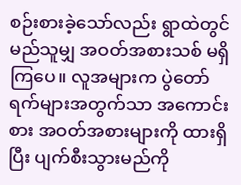စဉ်းစားခဲ့သော်လည်း ရွာထဲတွင် မည်သူမျှ အဝတ်အစားသစ် မရှိကြပေ။ လူအများက ပွဲတော်ရက်များအတွက်သာ အကောင်းစား အဝတ်အစားများကို ထားရှိပြီး ပျက်စီးသွားမည်ကို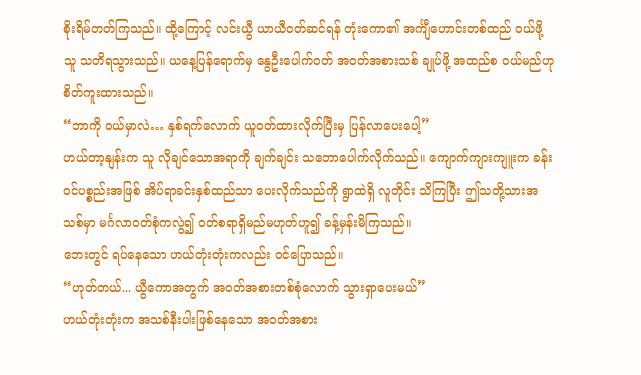စိုးရိမ်တတ်ကြသည်။ ထို့ကြောင့် လင်းယွီ ယာယီဝတ်ဆင်ရန် တုံးကော၏ အင်္ကျီဟောင်းတစ်ထည် ဝယ်ဖို့ သူ သတိရသွားသည်။ ယနေ့ပြန်ရောက်မှ နွေဦးပေါက်ဝတ် အဝတ်အစားသစ် ချုပ်ဖို့ အထည်စ ဝယ်မည်ဟု စိတ်ကူးထားသည်။
“ဘာကို ဝယ်မှာလဲ… နှစ်ရက်လောက် ယူဝတ်ထားလိုက်ပြီးမှ ပြန်လာပေးပေါ့”
ဟယ်တာ့နျန်းက သူ လိုချင်သောအရာကို ချက်ချင်း သဘောပေါက်လိုက်သည်။ ကျောက်ကျားကျူးက ခန်းဝင်ပစ္စည်းအဖြစ် အိပ်ရာခင်းနှစ်ထည်သာ ပေးလိုက်သည်ကို ရွာထဲရှိ လူတိုင်း သိကြပြီး ဤသတို့သားအသစ်မှာ မင်္ဂလာဝတ်စုံကလွဲ၍ ဝတ်စရာရှိမည်မဟုတ်ဟူ၍ ခန့်မှန်းမိကြသည်။
ဘေးတွင် ရပ်နေသော ဟယ်တုံးတုံးကလည်း ဝင်ပြောသည်။
“ဟုတ်တယ်... ယွီကောအတွက် အဝတ်အစားတစ်စုံလောက် သွားရှာပေးမယ်”
ဟယ်တုံးတုံးက အသစ်နီးပါးဖြစ်နေသော အဝတ်အစား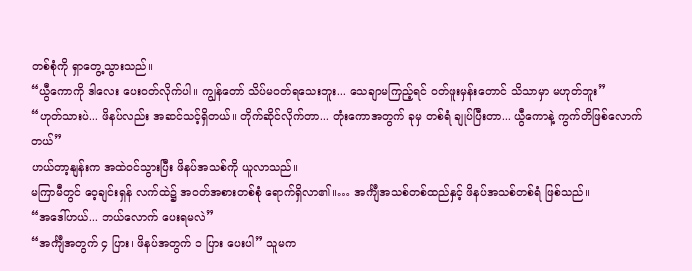တစ်စုံကို ရှာတွေ့သွားသည်။
“ယွီကောကို ဒါလေး ပေးဝတ်လိုက်ပါ။ ကျွန်တော် သိပ်မဝတ်ရသေးဘူး... သေချာမကြည့်ရင် ဝတ်ဖူးမှန်းတောင် သိသာမှာ မဟုတ်ဘူး”
“ဟုတ်သားပဲ... ဖိနပ်လည်း အဆင်သင့်ရှိတယ်။ တိုက်ဆိုင်လိုက်တာ... တုံးကောအတွက် ခုမှ တစ်ရံ ချုပ်ပြီးတာ... ယွီကောနဲ့ ကွက်တိဖြစ်လောက်တယ်”
ဟယ်တာ့နျန်းက အထဲဝင်သွားပြီး ဖိနပ်အသစ်ကို ယူလာသည်။
မကြာမီတွင် ဝေ့ချင်းရှန် လက်ထဲ၌ အဝတ်အစားတစ်စုံ ရောက်ရှိလာ၏။… အင်္ကျီအသစ်တစ်ထည်နှင့် ဖိနပ်အသစ်တစ်ရံ ဖြစ်သည်။
“အဒေါ်ဟယ်... ဘယ်လောက် ပေးရမလဲ”
“အင်္ကျီအတွက် ၄ ပြား၊ ဖိနပ်အတွက် ၁ ပြား ပေးပါ” သူမက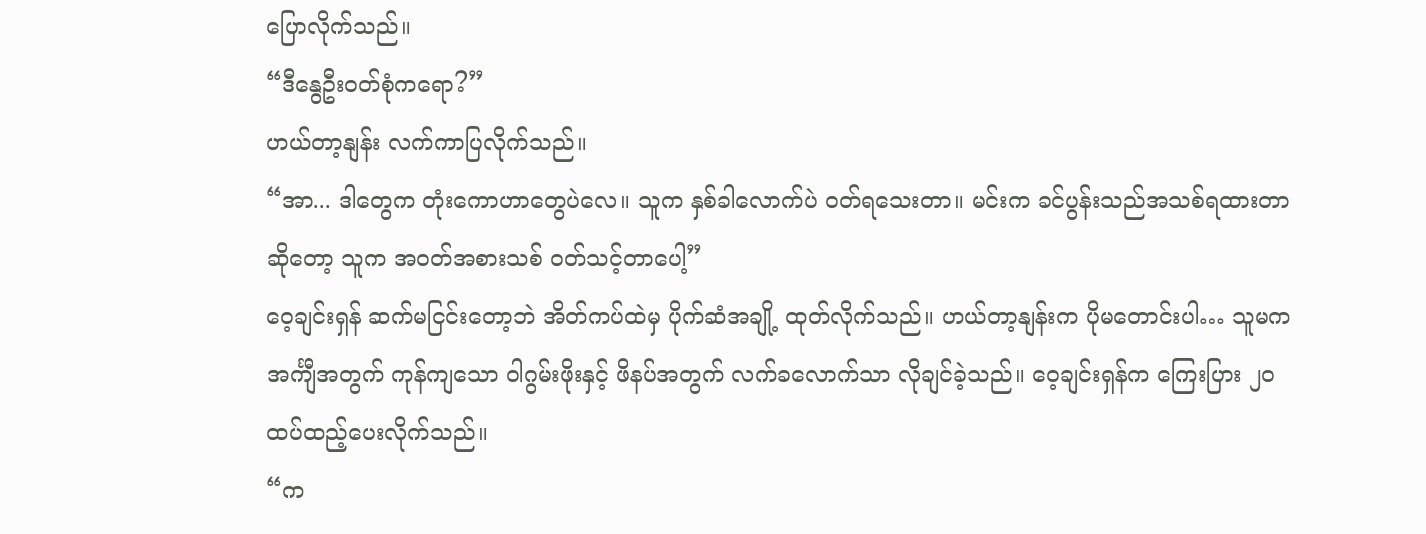ပြောလိုက်သည်။
“ဒီနွေဦးဝတ်စုံကရော?”
ဟယ်တာ့နျန်း လက်ကာပြလိုက်သည်။
“အာ... ဒါတွေက တုံးကောဟာတွေပဲလေ။ သူက နှစ်ခါလောက်ပဲ ဝတ်ရသေးတာ။ မင်းက ခင်ပွန်းသည်အသစ်ရထားတာဆိုတော့ သူက အဝတ်အစားသစ် ဝတ်သင့်တာပေါ့”
ဝေ့ချင်းရှန် ဆက်မငြင်းတော့ဘဲ အိတ်ကပ်ထဲမှ ပိုက်ဆံအချို့ ထုတ်လိုက်သည်။ ဟယ်တာ့နျန်းက ပိုမတောင်းပါ… သူမက အင်္ကျီအတွက် ကုန်ကျသော ဝါဂွမ်းဖိုးနှင့် ဖိနပ်အတွက် လက်ခလောက်သာ လိုချင်ခဲ့သည်။ ဝေ့ချင်းရှန်က ကြေးပြား ၂၀ ထပ်ထည့်ပေးလိုက်သည်။
“က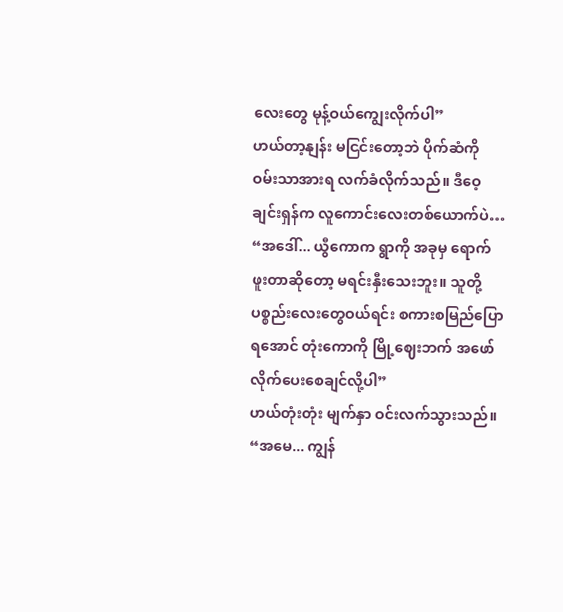လေးတွေ မုန့်ဝယ်ကျွေးလိုက်ပါ”
ဟယ်တာ့နျန်း မငြင်းတော့ဘဲ ပိုက်ဆံကို ဝမ်းသာအားရ လက်ခံလိုက်သည်။ ဒီဝေ့ချင်းရှန်က လူကောင်းလေးတစ်ယောက်ပဲ…
“အဒေါ်... ယွီကောက ရွာကို အခုမှ ရောက်ဖူးတာဆိုတော့ မရင်းနှီးသေးဘူး။ သူတို့ ပစ္စည်းလေးတွေဝယ်ရင်း စကားစမြည်ပြောရအောင် တုံးကောကို မြို့ဈေးဘက် အဖော်လိုက်ပေးစေချင်လို့ပါ”
ဟယ်တုံးတုံး မျက်နှာ ဝင်းလက်သွားသည်။
“အမေ... ကျွန်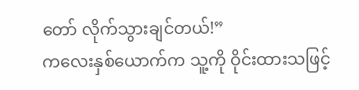တော် လိုက်သွားချင်တယ်!”
ကလေးနှစ်ယောက်က သူ့ကို ဝိုင်းထားသဖြင့်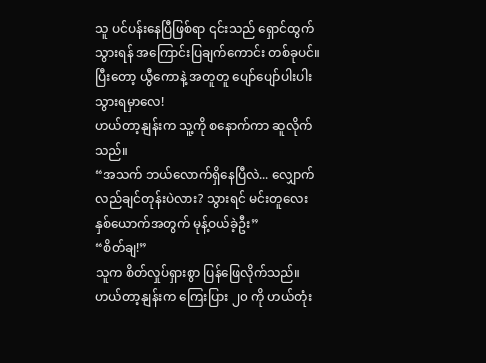သူ ပင်ပန်းနေပြီဖြစ်ရာ ၎င်းသည် ရှောင်ထွက်သွားရန် အကြောင်းပြချက်ကောင်း တစ်ခုပင်။ ပြီးတော့ ယွီကောနဲ့ အတူတူ ပျော်ပျော်ပါးပါး သွားရမှာလေ!
ဟယ်တာ့နျန်းက သူ့ကို စနောက်ကာ ဆူလိုက်သည်။
“အသက် ဘယ်လောက်ရှိနေပြီလဲ... လျှောက်လည်ချင်တုန်းပဲလား? သွားရင် မင်းတူလေးနှစ်ယောက်အတွက် မုန့်ဝယ်ခဲ့ဦး”
“စိတ်ချ!”
သူက စိတ်လှုပ်ရှားစွာ ပြန်ဖြေလိုက်သည်။
ဟယ်တာ့နျန်းက ကြေးပြား ၂၀ ကို ဟယ်တုံး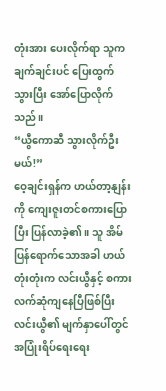တုံးအား ပေးလိုက်ရာ သူက ချက်ချင်းပင် ပြေးထွက်သွားပြီး အော်ပြောလိုက်သည်။
“ယွီကောဆီ သွားလိုက်ဦးမယ်!”
ဝေ့ချင်းရှန်က ဟယ်တာ့နျန်းကို ကျေးဇူးတင်စကားပြောပြီး ပြန်လာခဲ့၏။ သူ အိမ်ပြန်ရောက်သောအခါ ဟယ်တုံးတုံးက လင်းယွီနှင့် စကားလက်ဆုံကျနေပြီဖြစ်ပြီး လင်းယွီ၏ မျက်နှာပေါ်တွင် အပြုံးရိပ်ရေးရေး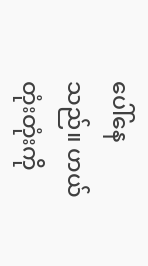ပေါ်နေသည်။ ဟယ်တုံးတုံးကို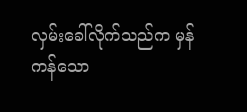လှမ်းခေါ်လိုက်သည်က မှန်ကန်သော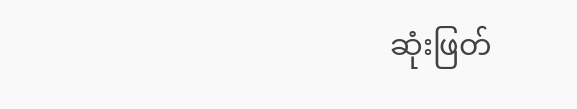ဆုံးဖြတ်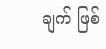ချက် ဖြစ်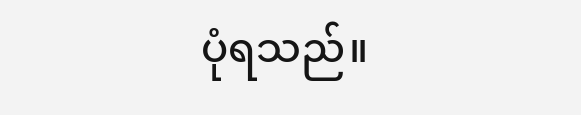ပုံရသည်။